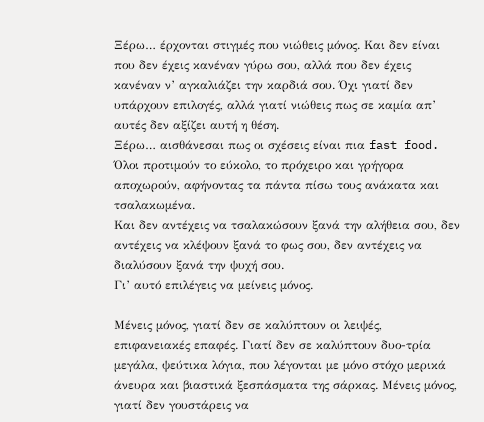Ξέρω… έρχονται στιγμές που νιώθεις μόνος. Και δεν είναι που δεν έχεις κανέναν γύρω σου, αλλά που δεν έχεις κανέναν ν’ αγκαλιάζει την καρδιά σου. Όχι γιατί δεν υπάρχουν επιλογές, αλλά γιατί νιώθεις πως σε καμία απ’ αυτές δεν αξίζει αυτή η θέση.
Ξέρω… αισθάνεσαι πως οι σχέσεις είναι πια fast food. Όλοι προτιμούν το εύκολο, το πρόχειρο και γρήγορα αποχωρούν, αφήνοντας τα πάντα πίσω τους ανάκατα και τσαλακωμένα.
Και δεν αντέχεις να τσαλακώσουν ξανά την αλήθεια σου, δεν αντέχεις να κλέψουν ξανά το φως σου, δεν αντέχεις να διαλύσουν ξανά την ψυχή σου.
Γι’ αυτό επιλέγεις να μείνεις μόνος.

Μένεις μόνος, γιατί δεν σε καλύπτουν οι λειψές, επιφανειακές επαφές. Γιατί δεν σε καλύπτουν δυο-τρία μεγάλα, ψεύτικα λόγια, που λέγονται με μόνο στόχο μερικά άνευρα και βιαστικά ξεσπάσματα της σάρκας. Μένεις μόνος, γιατί δεν γουστάρεις να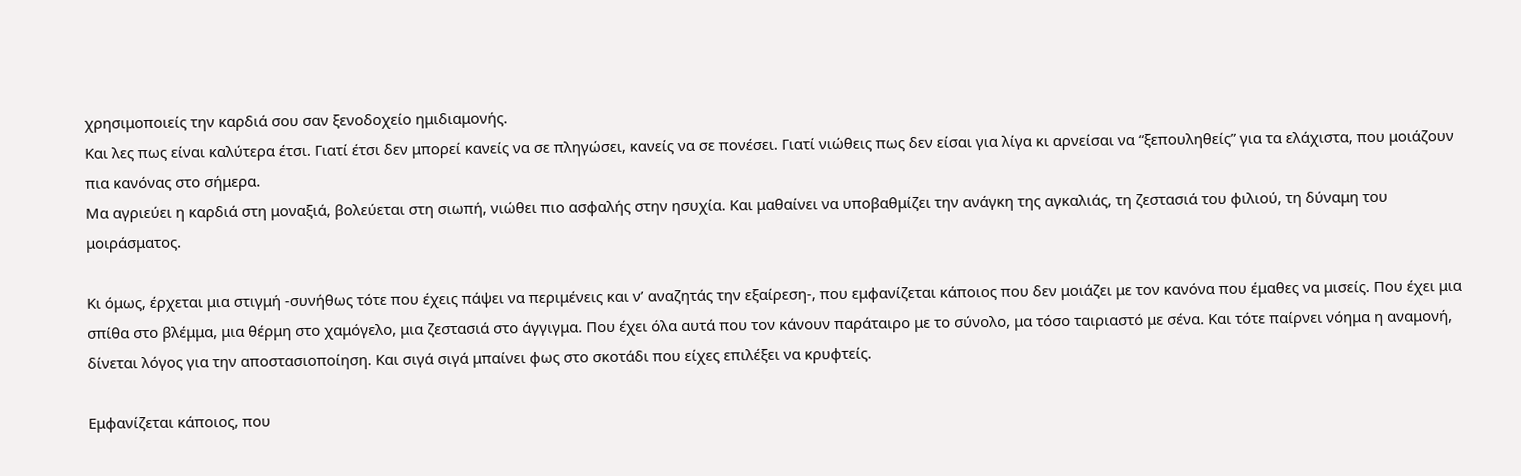χρησιμοποιείς την καρδιά σου σαν ξενοδοχείο ημιδιαμονής.
Και λες πως είναι καλύτερα έτσι. Γιατί έτσι δεν μπορεί κανείς να σε πληγώσει, κανείς να σε πονέσει. Γιατί νιώθεις πως δεν είσαι για λίγα κι αρνείσαι να “ξεπουληθείς” για τα ελάχιστα, που μοιάζουν πια κανόνας στο σήμερα.
Μα αγριεύει η καρδιά στη μοναξιά, βολεύεται στη σιωπή, νιώθει πιο ασφαλής στην ησυχία. Και μαθαίνει να υποβαθμίζει την ανάγκη της αγκαλιάς, τη ζεστασιά του φιλιού, τη δύναμη του μοιράσματος.

Κι όμως, έρχεται μια στιγμή -συνήθως τότε που έχεις πάψει να περιμένεις και ν’ αναζητάς την εξαίρεση-, που εμφανίζεται κάποιος που δεν μοιάζει με τον κανόνα που έμαθες να μισείς. Που έχει μια σπίθα στο βλέμμα, μια θέρμη στο χαμόγελο, μια ζεστασιά στο άγγιγμα. Που έχει όλα αυτά που τον κάνουν παράταιρο με το σύνολο, μα τόσο ταιριαστό με σένα. Και τότε παίρνει νόημα η αναμονή, δίνεται λόγος για την αποστασιοποίηση. Και σιγά σιγά μπαίνει φως στο σκοτάδι που είχες επιλέξει να κρυφτείς.

Εμφανίζεται κάποιος, που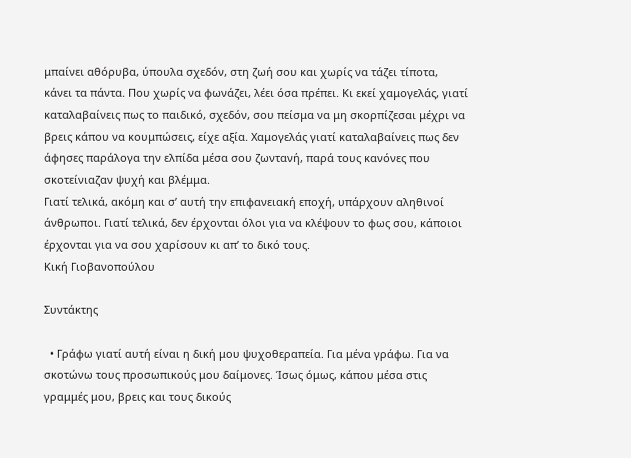μπαίνει αθόρυβα, ύπουλα σχεδόν, στη ζωή σου και χωρίς να τάζει τίποτα, κάνει τα πάντα. Που χωρίς να φωνάζει, λέει όσα πρέπει. Κι εκεί χαμογελάς, γιατί καταλαβαίνεις πως το παιδικό, σχεδόν, σου πείσμα να μη σκορπίζεσαι μέχρι να βρεις κάπου να κουμπώσεις, είχε αξία. Χαμογελάς γιατί καταλαβαίνεις πως δεν άφησες παράλογα την ελπίδα μέσα σου ζωντανή, παρά τους κανόνες που σκοτείνιαζαν ψυχή και βλέμμα.
Γιατί τελικά, ακόμη και σ’ αυτή την επιφανειακή εποχή, υπάρχουν αληθινοί άνθρωποι. Γιατί τελικά, δεν έρχονται όλοι για να κλέψουν το φως σου, κάποιοι έρχονται για να σου χαρίσουν κι απ’ το δικό τους.
Κική Γιοβανοπούλου

Συντάκτης

  • Γράφω γιατί αυτή είναι η δική μου ψυχοθεραπεία. Για μένα γράφω. Για να σκοτώνω τους προσωπικούς μου δαίμονες. Ίσως όμως, κάπου μέσα στις γραμμές μου, βρεις και τους δικούς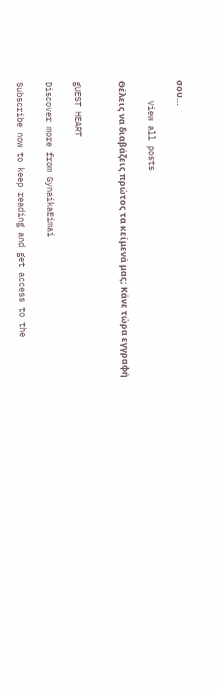σου…

    View all posts

Θέλεις να διαβάζεις πρώτος τα κείμενά μας; Κάνε τώρα εγγραφή


gUEST HEART

Discover more from GynaikaEimai

Subscribe now to keep reading and get access to the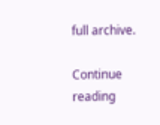full archive.

Continue reading